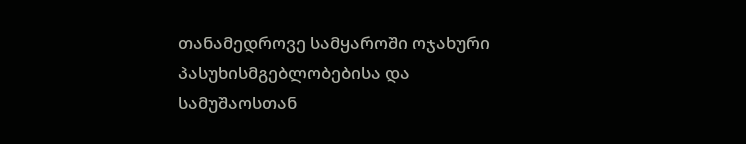თანამედროვე სამყაროში ოჯახური პასუხისმგებლობებისა და სამუშაოსთან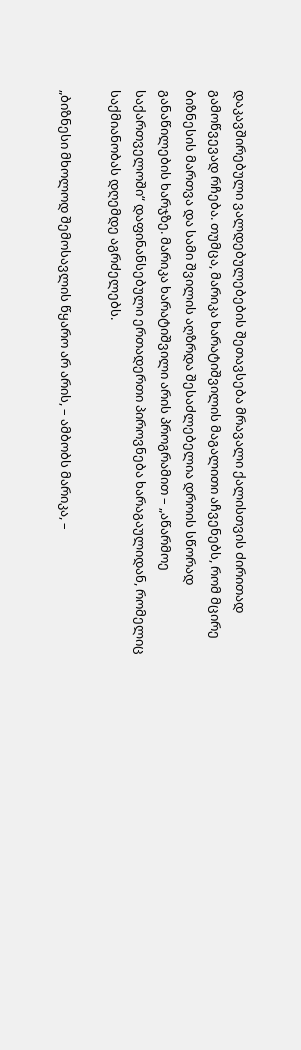დაკავშირებული ვალდებულებების შეთავსება მრავალი ქალისთვის ძირითად გამოწვევად რჩება. თუმცა, მარიკა ხარატიშვილის მაგალითი აჩვენებს, რომ მცირე ბიზნესის მართვა და სამი შვილის აღზრდა შესაძლებელია დროის სწორად განაწილების ხარჯზე. მარიკა ხარატიშვილი არის პროგრამით – „აწარმოე საქართველოში“ დაფინანსებული ერთადერთი პიროვნება ხარაგაულიდან, რომელიც საქმიანობას დღემდე აგრძელებს.

„ბიზნესი მხოლოდ შემოსავლის წყარო არ არის, – ამბობს მარიკა, –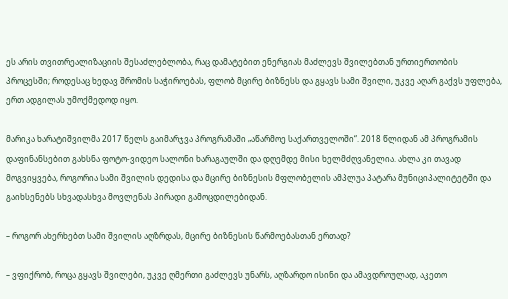ეს არის თვითრეალიზაციის შესაძლებლობა, რაც დამატებით ენერგიას მაძლევს შვილებთან ურთიერთობის პროცესში; როდესაც ხედავ შრომის საჭიროებას, ფლობ მცირე ბიზნესს და გყავს სამი შვილი, უკვე აღარ გაქვს უფლება, ერთ ადგილას უმოქმედოდ იყო.

მარიკა ხარატიშვილმა 2017 წელს გაიმარჯვა პროგრამაში „აწარმოე საქართველოში“. 2018 წლიდან ამ პროგრამის დაფინანსებით გახსნა ფოტო-ვიდეო სალონი ხარაგაულში და დღემდე მისი ხელმძღვანელია. ახლა კი თავად მოგვიყვება, როგორია სამი შვილის დედისა და მცირე ბიზნესის მფლობელის ამპლუა პატარა მუნიციპალიტეტში და გაიხსენებს სხვადასხვა მოვლენას პირადი გამოცდილებიდან.

– როგორ ახერხებთ სამი შვილის აღზრდას, მცირე ბიზნესის წარმოებასთან ერთად?

– ვფიქრობ, როცა გყავს შვილები, უკვე ღმერთი გაძლევს უნარს, აღზარდო ისინი და ამავდროულად, აკეთო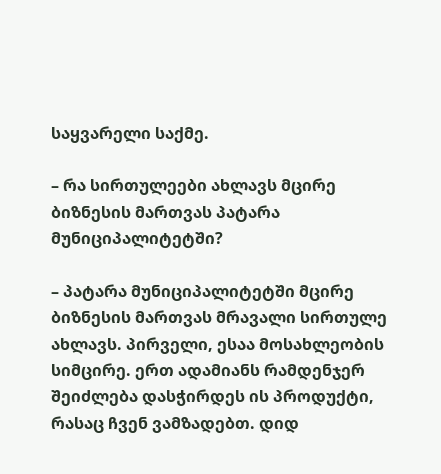საყვარელი საქმე.

– რა სირთულეები ახლავს მცირე ბიზნესის მართვას პატარა მუნიციპალიტეტში?

– პატარა მუნიციპალიტეტში მცირე ბიზნესის მართვას მრავალი სირთულე ახლავს. პირველი, ესაა მოსახლეობის სიმცირე. ერთ ადამიანს რამდენჯერ შეიძლება დასჭირდეს ის პროდუქტი, რასაც ჩვენ ვამზადებთ. დიდ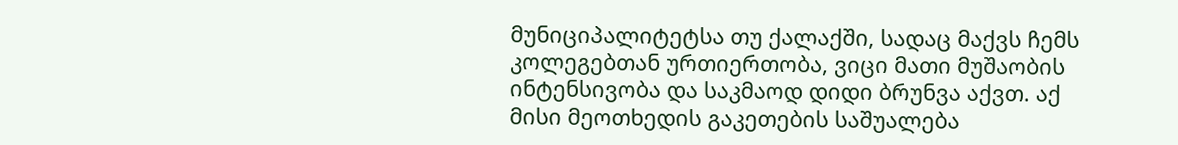მუნიციპალიტეტსა თუ ქალაქში, სადაც მაქვს ჩემს კოლეგებთან ურთიერთობა, ვიცი მათი მუშაობის ინტენსივობა და საკმაოდ დიდი ბრუნვა აქვთ. აქ მისი მეოთხედის გაკეთების საშუალება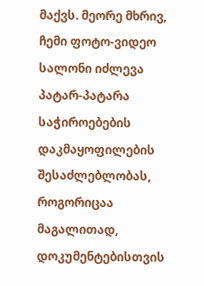მაქვს. მეორე მხრივ, ჩემი ფოტო-ვიდეო სალონი იძლევა პატარ-პატარა საჭიროებების დაკმაყოფილების შესაძლებლობას, როგორიცაა მაგალითად, დოკუმენტებისთვის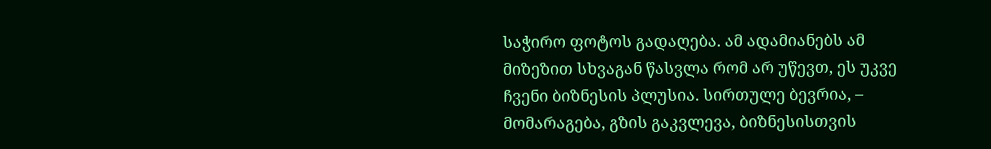საჭირო ფოტოს გადაღება. ამ ადამიანებს ამ მიზეზით სხვაგან წასვლა რომ არ უწევთ, ეს უკვე ჩვენი ბიზნესის პლუსია. სირთულე ბევრია, – მომარაგება, გზის გაკვლევა, ბიზნესისთვის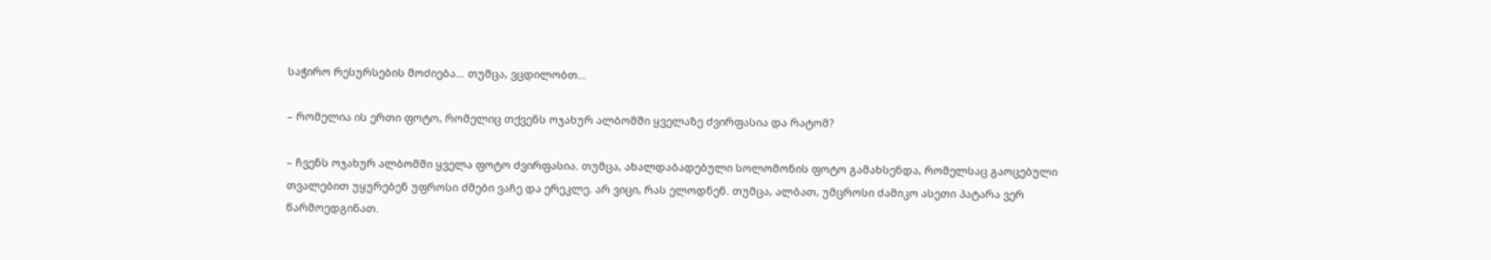საჭირო რესურსების მოძიება… თუმცა, ვცდილობთ…

– რომელია ის ერთი ფოტო, რომელიც თქვენს ოჯახურ ალბომში ყველაზე ძვირფასია და რატომ?

– ჩვენს ოჯახურ ალბომში ყველა ფოტო ძვირფასია. თუმცა, ახალდაბადებული სოლომონის ფოტო გამახსენდა, რომელსაც გაოცებული თვალებით უყურებენ უფროსი ძმები ვაჩე და ერეკლე. არ ვიცი, რას ელოდნენ. თუმცა, ალბათ, უმცროსი ძამიკო ასეთი პატარა ვერ წარმოედგინათ.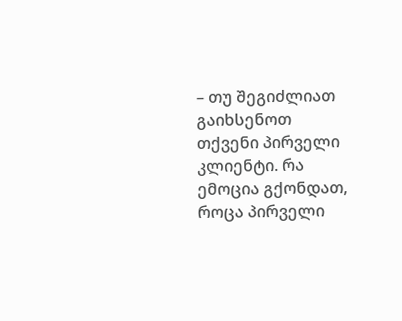– თუ შეგიძლიათ გაიხსენოთ თქვენი პირველი კლიენტი. რა ემოცია გქონდათ, როცა პირველი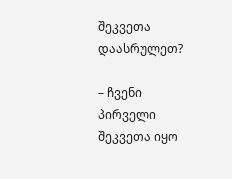შეკვეთა დაასრულეთ?

– ჩვენი პირველი შეკვეთა იყო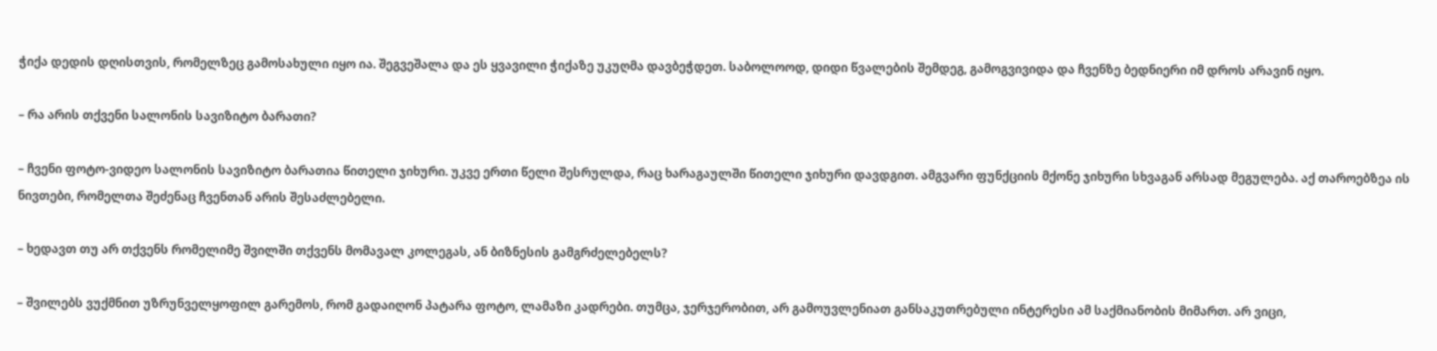ჭიქა დედის დღისთვის, რომელზეც გამოსახული იყო ია. შეგვეშალა და ეს ყვავილი ჭიქაზე უკუღმა დავბეჭდეთ. საბოლოოდ, დიდი წვალების შემდეგ, გამოგვივიდა და ჩვენზე ბედნიერი იმ დროს არავინ იყო.

– რა არის თქვენი სალონის სავიზიტო ბარათი?

– ჩვენი ფოტო-ვიდეო სალონის სავიზიტო ბარათია წითელი ჯიხური. უკვე ერთი წელი შესრულდა, რაც ხარაგაულში წითელი ჯიხური დავდგით. ამგვარი ფუნქციის მქონე ჯიხური სხვაგან არსად მეგულება. აქ თაროებზეა ის ნივთები, რომელთა შეძენაც ჩვენთან არის შესაძლებელი.

– ხედავთ თუ არ თქვენს რომელიმე შვილში თქვენს მომავალ კოლეგას, ან ბიზნესის გამგრძელებელს?

– შვილებს ვუქმნით უზრუნველყოფილ გარემოს, რომ გადაიღონ პატარა ფოტო, ლამაზი კადრები. თუმცა, ჯერჯერობით, არ გამოუვლენიათ განსაკუთრებული ინტერესი ამ საქმიანობის მიმართ. არ ვიცი,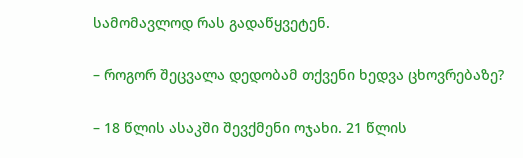სამომავლოდ რას გადაწყვეტენ.

– როგორ შეცვალა დედობამ თქვენი ხედვა ცხოვრებაზე?

– 18 წლის ასაკში შევქმენი ოჯახი. 21 წლის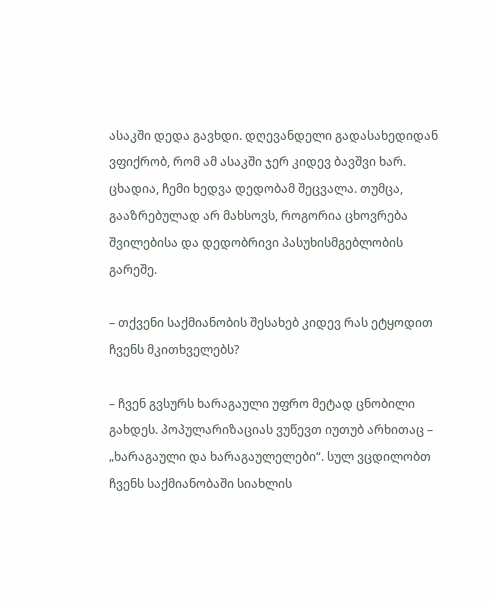ასაკში დედა გავხდი. დღევანდელი გადასახედიდან ვფიქრობ, რომ ამ ასაკში ჯერ კიდევ ბავშვი ხარ. ცხადია, ჩემი ხედვა დედობამ შეცვალა. თუმცა, გააზრებულად არ მახსოვს, როგორია ცხოვრება შვილებისა და დედობრივი პასუხისმგებლობის გარეშე.

– თქვენი საქმიანობის შესახებ კიდევ რას ეტყოდით ჩვენს მკითხველებს?

– ჩვენ გვსურს ხარაგაული უფრო მეტად ცნობილი გახდეს. პოპულარიზაციას ვუწევთ იუთუბ არხითაც – „ხარაგაული და ხარაგაულელები“. სულ ვცდილობთ ჩვენს საქმიანობაში სიახლის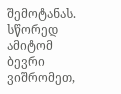შემოტანას. სწორედ ამიტომ ბევრი ვიშრომეთ,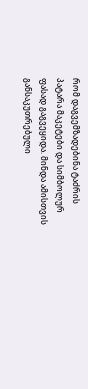რომ დაგვემზადებინა ტაძრის პატარა მაკეტები და სიმბოლურ ფასად გაგვეყიდა. მინდა ამისთვის განსაკუთრებული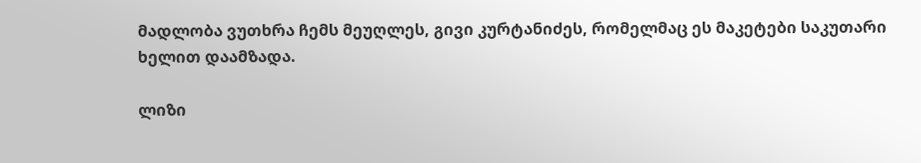მადლობა ვუთხრა ჩემს მეუღლეს, გივი კურტანიძეს, რომელმაც ეს მაკეტები საკუთარი ხელით დაამზადა.

ლიზი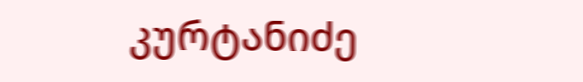კურტანიძე